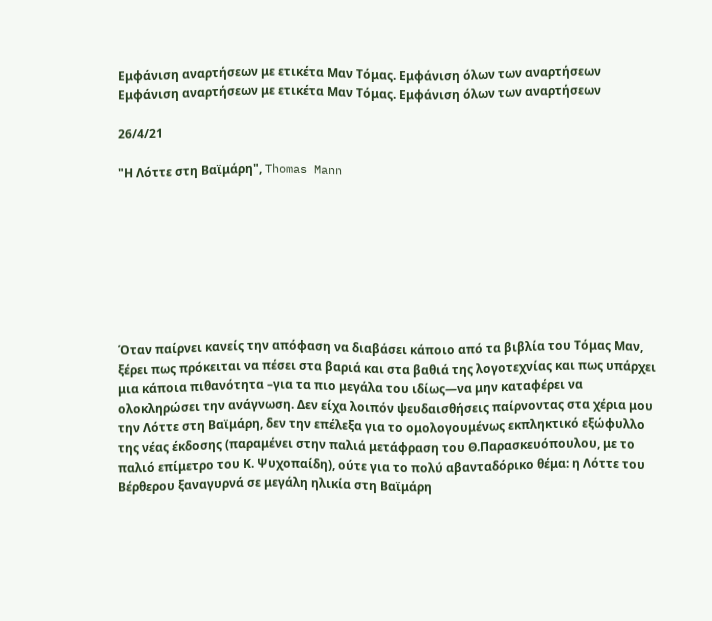Εμφάνιση αναρτήσεων με ετικέτα Μαν Τόμας. Εμφάνιση όλων των αναρτήσεων
Εμφάνιση αναρτήσεων με ετικέτα Μαν Τόμας. Εμφάνιση όλων των αναρτήσεων

26/4/21

"Η Λόττε στη Βαϊμάρη", Thomas Mann








Όταν παίρνει κανείς την απόφαση να διαβάσει κάποιο από τα βιβλία του Τόμας Μαν, ξέρει πως πρόκειται να πέσει στα βαριά και στα βαθιά της λογοτεχνίας και πως υπάρχει μια κάποια πιθανότητα –για τα πιο μεγάλα του ιδίως—να μην καταφέρει να ολοκληρώσει την ανάγνωση. Δεν είχα λοιπόν ψευδαισθήσεις παίρνοντας στα χέρια μου την Λόττε στη Βαϊμάρη, δεν την επέλεξα για το ομολογουμένως εκπληκτικό εξώφυλλο της νέας έκδοσης (παραμένει στην παλιά μετάφραση του Θ.Παρασκευόπουλου, με το παλιό επίμετρο του Κ. Ψυχοπαίδη), ούτε για το πολύ αβανταδόρικο θέμα: η Λόττε του Βέρθερου ξαναγυρνά σε μεγάλη ηλικία στη Βαϊμάρη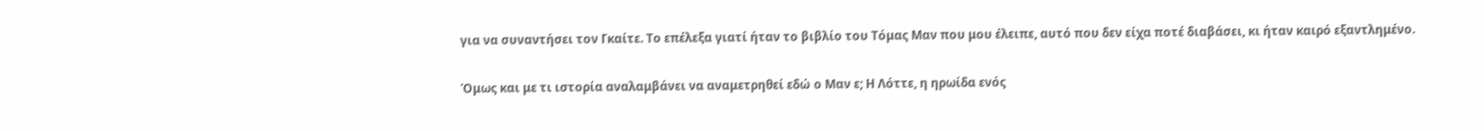για να συναντήσει τον Γκαίτε. Το επέλεξα γιατί ήταν το βιβλίο του Τόμας Μαν που μου έλειπε, αυτό που δεν είχα ποτέ διαβάσει, κι ήταν καιρό εξαντλημένο.

Όμως και με τι ιστορία αναλαμβάνει να αναμετρηθεί εδώ ο Μαν ε; Η Λόττε, η ηρωίδα ενός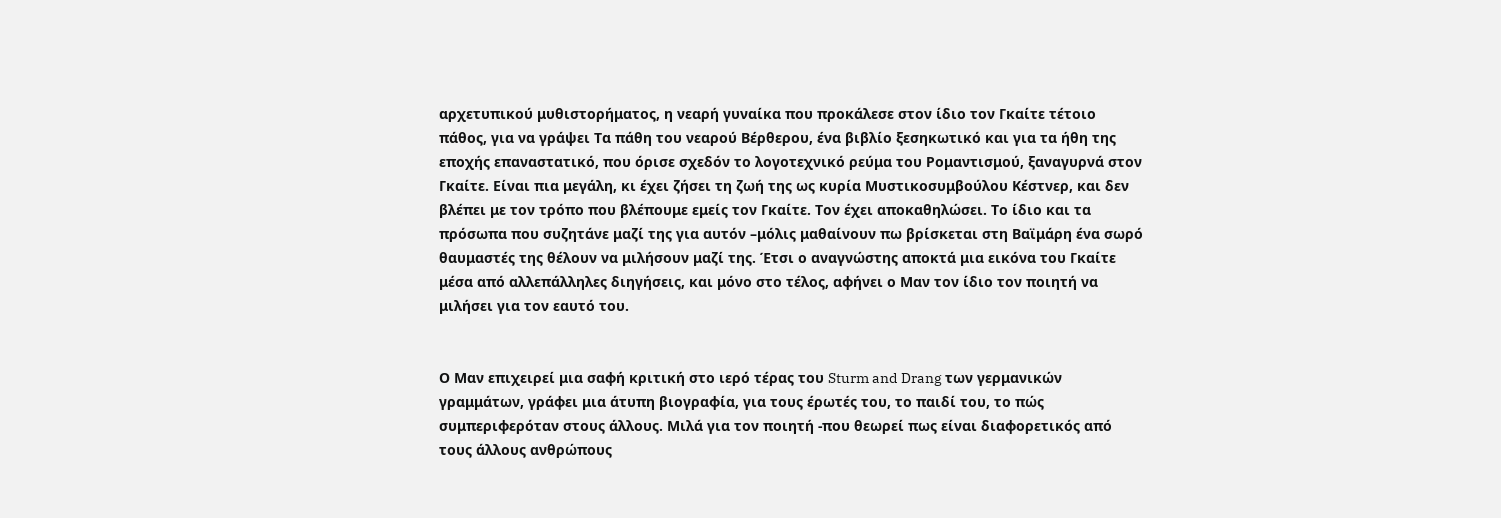αρχετυπικού μυθιστορήματος, η νεαρή γυναίκα που προκάλεσε στον ίδιο τον Γκαίτε τέτοιο πάθος, για να γράψει Τα πάθη του νεαρού Βέρθερου, ένα βιβλίο ξεσηκωτικό και για τα ήθη της εποχής επαναστατικό, που όρισε σχεδόν το λογοτεχνικό ρεύμα του Ρομαντισμού, ξαναγυρνά στον Γκαίτε. Είναι πια μεγάλη, κι έχει ζήσει τη ζωή της ως κυρία Μυστικοσυμβούλου Κέστνερ, και δεν βλέπει με τον τρόπο που βλέπουμε εμείς τον Γκαίτε. Τον έχει αποκαθηλώσει. Το ίδιο και τα πρόσωπα που συζητάνε μαζί της για αυτόν –μόλις μαθαίνουν πω βρίσκεται στη Βαϊμάρη ένα σωρό θαυμαστές της θέλουν να μιλήσουν μαζί της. Έτσι ο αναγνώστης αποκτά μια εικόνα του Γκαίτε μέσα από αλλεπάλληλες διηγήσεις, και μόνο στο τέλος, αφήνει ο Μαν τον ίδιο τον ποιητή να μιλήσει για τον εαυτό του.


Ο Μαν επιχειρεί μια σαφή κριτική στο ιερό τέρας του Sturm and Drang των γερμανικών γραμμάτων, γράφει μια άτυπη βιογραφία, για τους έρωτές του, το παιδί του, το πώς συμπεριφερόταν στους άλλους. Μιλά για τον ποιητή -που θεωρεί πως είναι διαφορετικός από τους άλλους ανθρώπους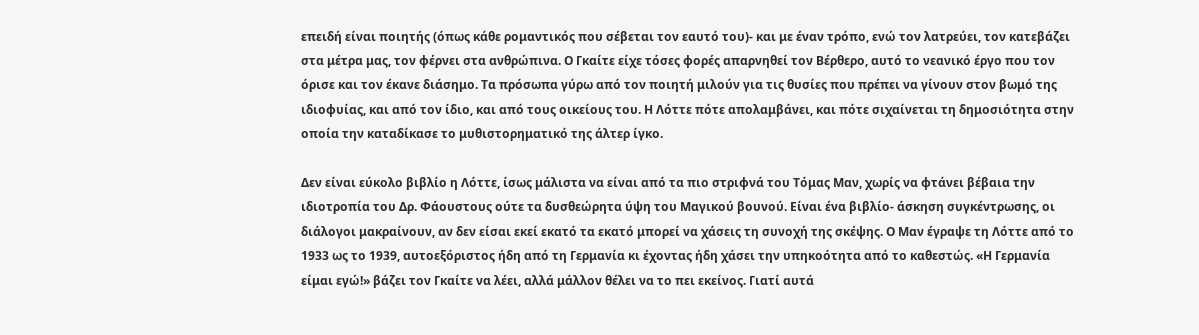επειδή είναι ποιητής (όπως κάθε ρομαντικός που σέβεται τον εαυτό του)- και με έναν τρόπο, ενώ τον λατρεύει, τον κατεβάζει στα μέτρα μας, τον φέρνει στα ανθρώπινα. Ο Γκαίτε είχε τόσες φορές απαρνηθεί τον Βέρθερο, αυτό το νεανικό έργο που τον όρισε και τον έκανε διάσημο. Τα πρόσωπα γύρω από τον ποιητή μιλούν για τις θυσίες που πρέπει να γίνουν στον βωμό της ιδιοφυίας, και από τον ίδιο, και από τους οικείους του. Η Λόττε πότε απολαμβάνει, και πότε σιχαίνεται τη δημοσιότητα στην οποία την καταδίκασε το μυθιστορηματικό της άλτερ ίγκο.

Δεν είναι εύκολο βιβλίο η Λόττε, ίσως μάλιστα να είναι από τα πιο στριφνά του Τόμας Μαν, χωρίς να φτάνει βέβαια την ιδιοτροπία του Δρ. Φάουστους ούτε τα δυσθεώρητα ύψη του Μαγικού βουνού. Είναι ένα βιβλίο- άσκηση συγκέντρωσης, οι διάλογοι μακραίνουν, αν δεν είσαι εκεί εκατό τα εκατό μπορεί να χάσεις τη συνοχή της σκέψης. Ο Μαν έγραψε τη Λόττε από το 1933 ως το 1939, αυτοεξόριστος ήδη από τη Γερμανία κι έχοντας ήδη χάσει την υπηκοότητα από το καθεστώς. «Η Γερμανία είμαι εγώ!» βάζει τον Γκαίτε να λέει, αλλά μάλλον θέλει να το πει εκείνος. Γιατί αυτά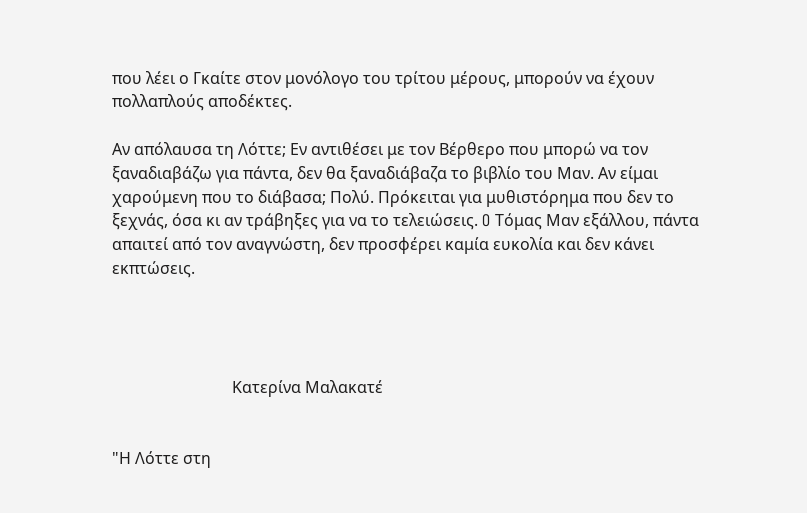που λέει ο Γκαίτε στον μονόλογο του τρίτου μέρους, μπορούν να έχουν πολλαπλούς αποδέκτες.

Αν απόλαυσα τη Λόττε; Εν αντιθέσει με τον Βέρθερο που μπορώ να τον ξαναδιαβάζω για πάντα, δεν θα ξαναδιάβαζα το βιβλίο του Μαν. Αν είμαι χαρούμενη που το διάβασα; Πολύ. Πρόκειται για μυθιστόρημα που δεν το ξεχνάς, όσα κι αν τράβηξες για να το τελειώσεις. O Τόμας Μαν εξάλλου, πάντα απαιτεί από τον αναγνώστη, δεν προσφέρει καμία ευκολία και δεν κάνει εκπτώσεις.




                              Κατερίνα Μαλακατέ


"Η Λόττε στη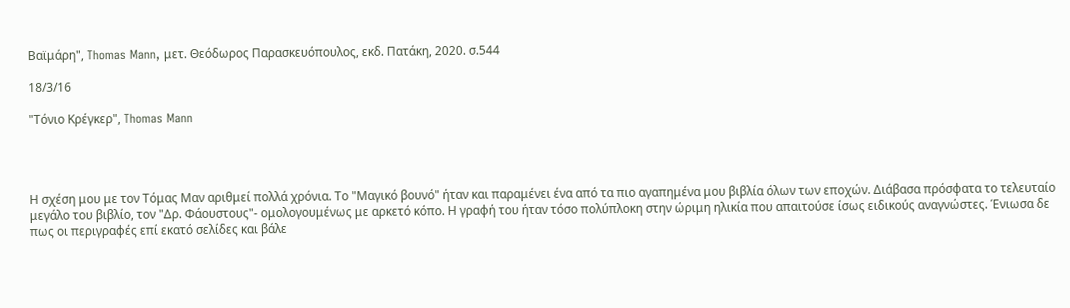Βαϊμάρη", Thomas Mann, μετ. Θεόδωρος Παρασκευόπουλος, εκδ. Πατάκη, 2020. σ.544

18/3/16

"Τόνιο Κρέγκερ", Thomas Mann




Η σχέση μου με τον Τόμας Μαν αριθμεί πολλά χρόνια. Το "Μαγικό βουνό" ήταν και παραμένει ένα από τα πιο αγαπημένα μου βιβλία όλων των εποχών. Διάβασα πρόσφατα το τελευταίο μεγάλο του βιβλίο, τον "Δρ. Φάουστους"- ομολογουμένως με αρκετό κόπο. Η γραφή του ήταν τόσο πολύπλοκη στην ώριμη ηλικία που απαιτούσε ίσως ειδικούς αναγνώστες. Ένιωσα δε πως οι περιγραφές επί εκατό σελίδες και βάλε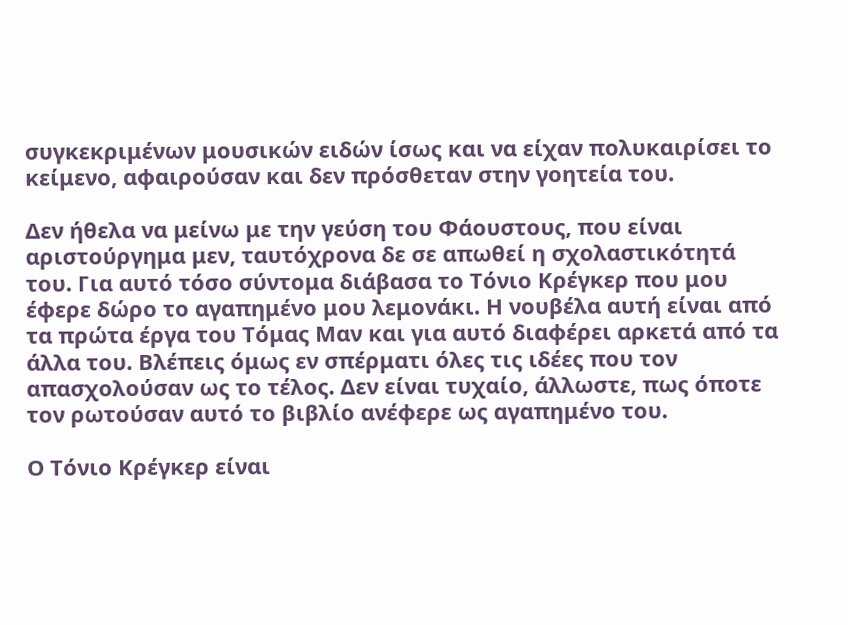συγκεκριμένων μουσικών ειδών ίσως και να είχαν πολυκαιρίσει το κείμενο, αφαιρούσαν και δεν πρόσθεταν στην γοητεία του.

Δεν ήθελα να μείνω με την γεύση του Φάουστους, που είναι αριστούργημα μεν, ταυτόχρονα δε σε απωθεί η σχολαστικότητά του. Για αυτό τόσο σύντομα διάβασα το Τόνιο Κρέγκερ που μου έφερε δώρο το αγαπημένο μου λεμονάκι. Η νουβέλα αυτή είναι από τα πρώτα έργα του Τόμας Μαν και για αυτό διαφέρει αρκετά από τα άλλα του. Βλέπεις όμως εν σπέρματι όλες τις ιδέες που τον απασχολούσαν ως το τέλος. Δεν είναι τυχαίο, άλλωστε, πως όποτε τον ρωτούσαν αυτό το βιβλίο ανέφερε ως αγαπημένο του.

Ο Τόνιο Κρέγκερ είναι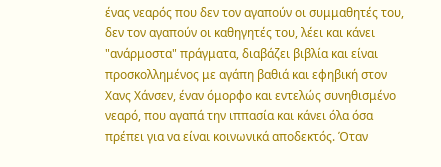ένας νεαρός που δεν τον αγαπούν οι συμμαθητές του, δεν τον αγαπούν οι καθηγητές του, λέει και κάνει "ανάρμοστα" πράγματα, διαβάζει βιβλία και είναι προσκολλημένος με αγάπη βαθιά και εφηβική στον Χανς Χάνσεν, έναν όμορφο και εντελώς συνηθισμένο νεαρό, που αγαπά την ιππασία και κάνει όλα όσα πρέπει για να είναι κοινωνικά αποδεκτός. Όταν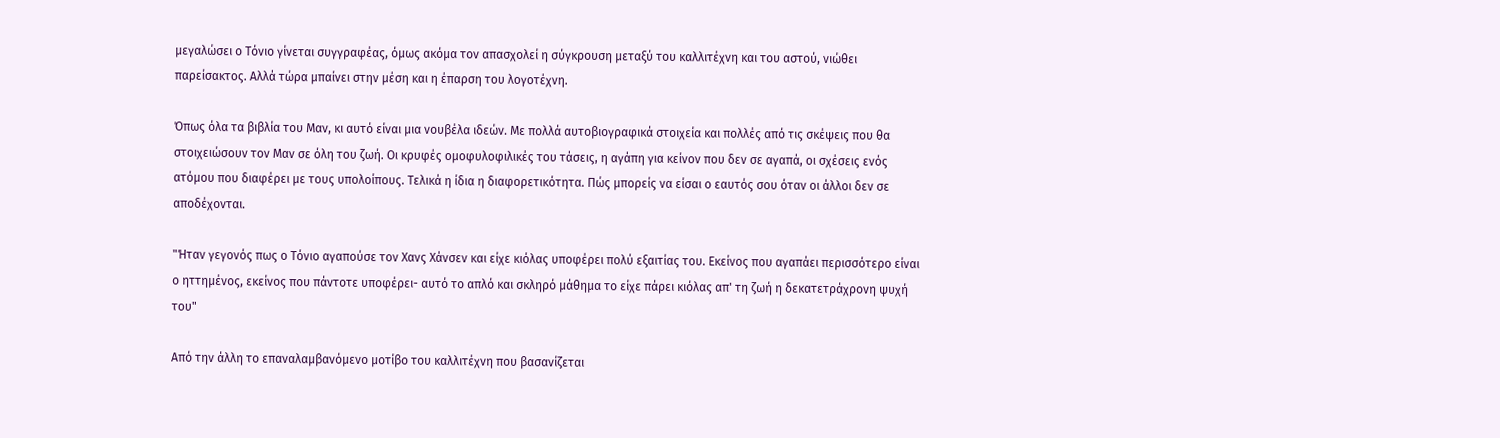μεγαλώσει ο Τόνιο γίνεται συγγραφέας, όμως ακόμα τον απασχολεί η σύγκρουση μεταξύ του καλλιτέχνη και του αστού, νιώθει παρείσακτος. Αλλά τώρα μπαίνει στην μέση και η έπαρση του λογοτέχνη.

Όπως όλα τα βιβλία του Μαν, κι αυτό είναι μια νουβέλα ιδεών. Με πολλά αυτοβιογραφικά στοιχεία και πολλές από τις σκέψεις που θα στοιχειώσουν τον Μαν σε όλη του ζωή. Οι κρυφές ομοφυλοφιλικές του τάσεις, η αγάπη για κείνον που δεν σε αγαπά, οι σχέσεις ενός ατόμου που διαφέρει με τους υπολοίπους. Τελικά η ίδια η διαφορετικότητα. Πώς μπορείς να είσαι ο εαυτός σου όταν οι άλλοι δεν σε αποδέχονται.

"Ήταν γεγονός πως ο Τόνιο αγαπούσε τον Χανς Χάνσεν και είχε κιόλας υποφέρει πολύ εξαιτίας του. Εκείνος που αγαπάει περισσότερο είναι ο ηττημένος, εκείνος που πάντοτε υποφέρει- αυτό το απλό και σκληρό μάθημα το είχε πάρει κιόλας απ' τη ζωή η δεκατετράχρονη ψυχή του"

Από την άλλη το επαναλαμβανόμενο μοτίβο του καλλιτέχνη που βασανίζεται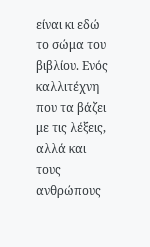είναι κι εδώ το σώμα του βιβλίου. Ενός καλλιτέχνη που τα βάζει με τις λέξεις, αλλά και τους ανθρώπους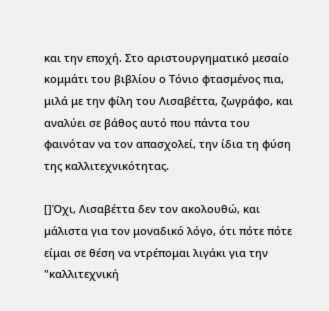και την εποχή. Στο αριστουργηματικό μεσαίο κομμάτι του βιβλίου ο Τόνιο φτασμένος πια, μιλά με την φίλη του Λισαβέττα, ζωγράφο, και αναλύει σε βάθος αυτό που πάντα του φαινόταν να τον απασχολεί, την ίδια τη φύση της καλλιτεχνικότητας.

[]Όχι, Λισαβέττα δεν τον ακολουθώ, και μάλιστα για τον μοναδικό λόγο, ότι πότε πότε είμαι σε θέση να ντρέπομαι λιγάκι για την "καλλιτεχνική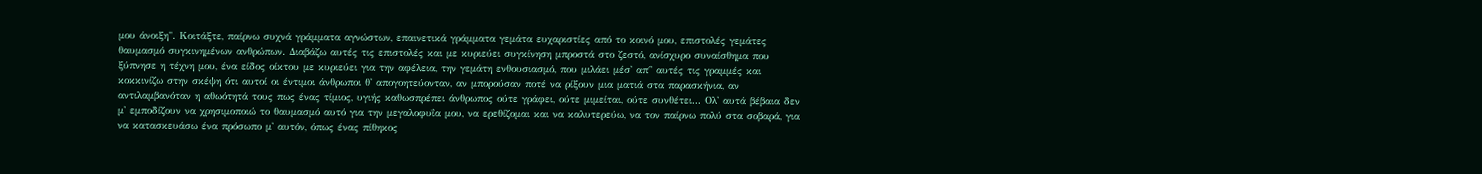μου άνοιξη". Κοιτάξτε, παίρνω συχνά γράμματα αγνώστων, επαινετικά γράμματα γεμάτα ευχαριστίες από το κοινό μου, επιστολές γεμάτες θαυμασμό συγκινημένων ανθρώπων. Διαβάζω αυτές τις επιστολές και με κυριεύει συγκίνηση μπροστά στο ζεστό, ανίσχυρο συναίσθημα που ξύπνησε η τέχνη μου, ένα είδος οίκτου με κυριεύει για την αφέλεια, την γεμάτη ενθουσιασμό, που μιλάει μέσ' απ΄' αυτές τις γραμμές και κοκκινίζω στην σκέψη ότι αυτοί οι έντιμοι άνθρωποι θ' απογοητεύονταν, αν μπορούσαν ποτέ να ρίξουν μια ματιά στα παρασκήνια, αν αντιλαμβανόταν η αθωότητά τους πως ένας τίμιος, υγιής καθωσπρέπει άνθρωπος ούτε γράφει, ούτε μιμείται, ούτε συνθέτει... Ολ' αυτά βέβαια δεν μ' εμποδίζουν να χρησιμοποιώ το θαυμασμό αυτό για την μεγαλοφυΐα μου, να ερεθίζομαι και να καλυτερεύω, να τον παίρνω πολύ στα σοβαρά, για να κατασκευάσω ένα πρόσωπο μ' αυτόν, όπως ένας πίθηκος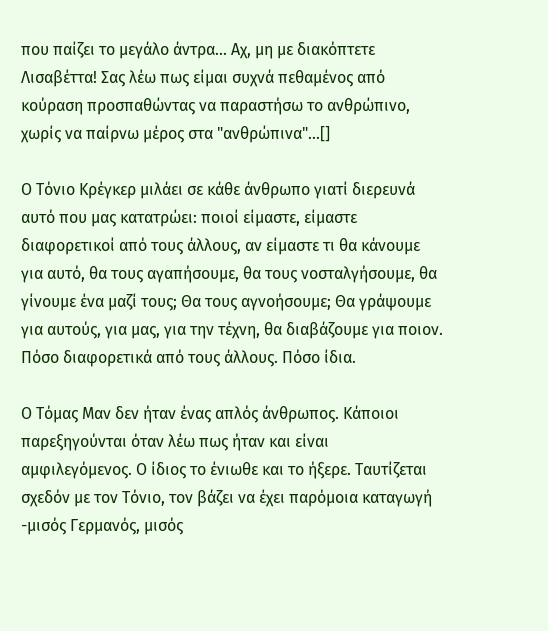που παίζει το μεγάλο άντρα... Αχ, μη με διακόπτετε Λισαβέττα! Σας λέω πως είμαι συχνά πεθαμένος από κούραση προσπαθώντας να παραστήσω το ανθρώπινο, χωρίς να παίρνω μέρος στα "ανθρώπινα"...[]

Ο Τόνιο Κρέγκερ μιλάει σε κάθε άνθρωπο γιατί διερευνά αυτό που μας κατατρώει: ποιοί είμαστε, είμαστε διαφορετικοί από τους άλλους, αν είμαστε τι θα κάνουμε για αυτό, θα τους αγαπήσουμε, θα τους νοσταλγήσουμε, θα γίνουμε ένα μαζί τους; Θα τους αγνοήσουμε; Θα γράψουμε για αυτούς, για μας, για την τέχνη, θα διαβάζουμε για ποιον. Πόσο διαφορετικά από τους άλλους. Πόσο ίδια.

Ο Τόμας Μαν δεν ήταν ένας απλός άνθρωπος. Κάποιοι παρεξηγούνται όταν λέω πως ήταν και είναι αμφιλεγόμενος. Ο ίδιος το ένιωθε και το ήξερε. Ταυτίζεται σχεδόν με τον Τόνιο, τον βάζει να έχει παρόμοια καταγωγή -μισός Γερμανός, μισός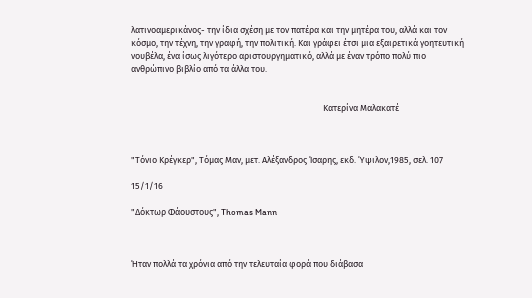λατινοαμερικάνος- την ίδια σχέση με τον πατέρα και την μητέρα του, αλλά και τον κόσμο, την τέχνη, την γραφή, την πολιτική. Και γράφει έτσι μια εξαιρετικά γοητευτική νουβέλα, ένα ίσως λιγότερο αριστουργηματικό, αλλά με έναν τρόπο πολύ πιο ανθρώπινο βιβλίο από τα άλλα του.


                                                                                                Κατερίνα Μαλακατέ



"Τόνιο Κρέγκερ", Τόμας Μαν, μετ. Αλέξανδρος Ίσαρης, εκδ. Ύψιλον,1985, σελ. 107

15/1/16

"Δόκτωρ Φάουστους", Thomas Mann



Ήταν πολλά τα χρόνια από την τελευταία φορά που διάβασα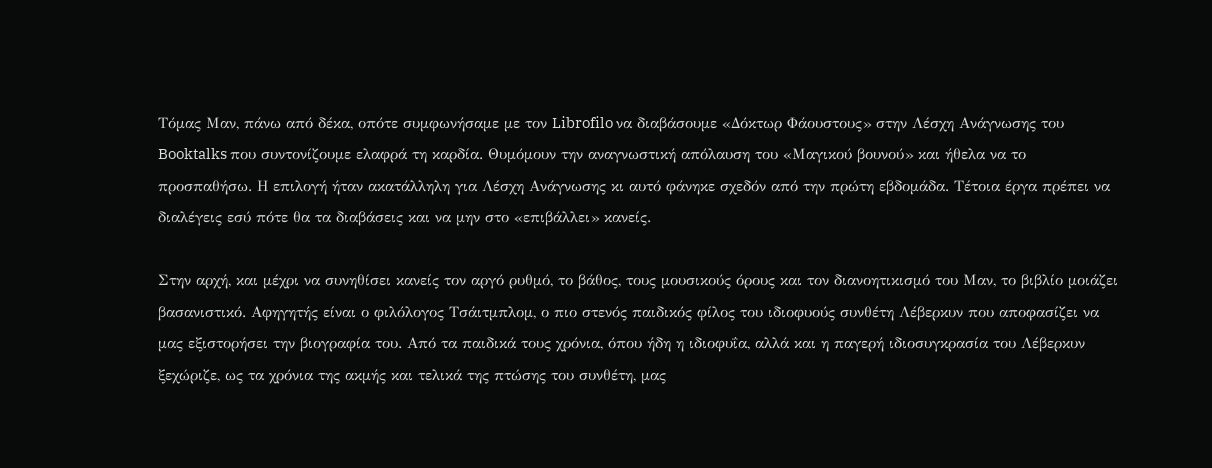Τόμας Μαν, πάνω από δέκα, οπότε συμφωνήσαμε με τον Librofilo να διαβάσουμε «Δόκτωρ Φάουστους» στην Λέσχη Ανάγνωσης του Booktalks που συντονίζουμε ελαφρά τη καρδία. Θυμόμουν την αναγνωστική απόλαυση του «Μαγικού βουνού» και ήθελα να το προσπαθήσω. Η επιλογή ήταν ακατάλληλη για Λέσχη Ανάγνωσης κι αυτό φάνηκε σχεδόν από την πρώτη εβδομάδα. Τέτοια έργα πρέπει να διαλέγεις εσύ πότε θα τα διαβάσεις και να μην στο «επιβάλλει» κανείς.

Στην αρχή, και μέχρι να συνηθίσει κανείς τον αργό ρυθμό, το βάθος, τους μουσικούς όρους και τον διανοητικισμό του Μαν, το βιβλίο μοιάζει βασανιστικό. Αφηγητής είναι ο φιλόλογος Τσάιτμπλομ, ο πιο στενός παιδικός φίλος του ιδιοφυούς συνθέτη Λέβερκυν που αποφασίζει να μας εξιστορήσει την βιογραφία του. Από τα παιδικά τους χρόνια, όπου ήδη η ιδιοφυΐα, αλλά και η παγερή ιδιοσυγκρασία του Λέβερκυν ξεχώριζε, ως τα χρόνια της ακμής και τελικά της πτώσης του συνθέτη, μας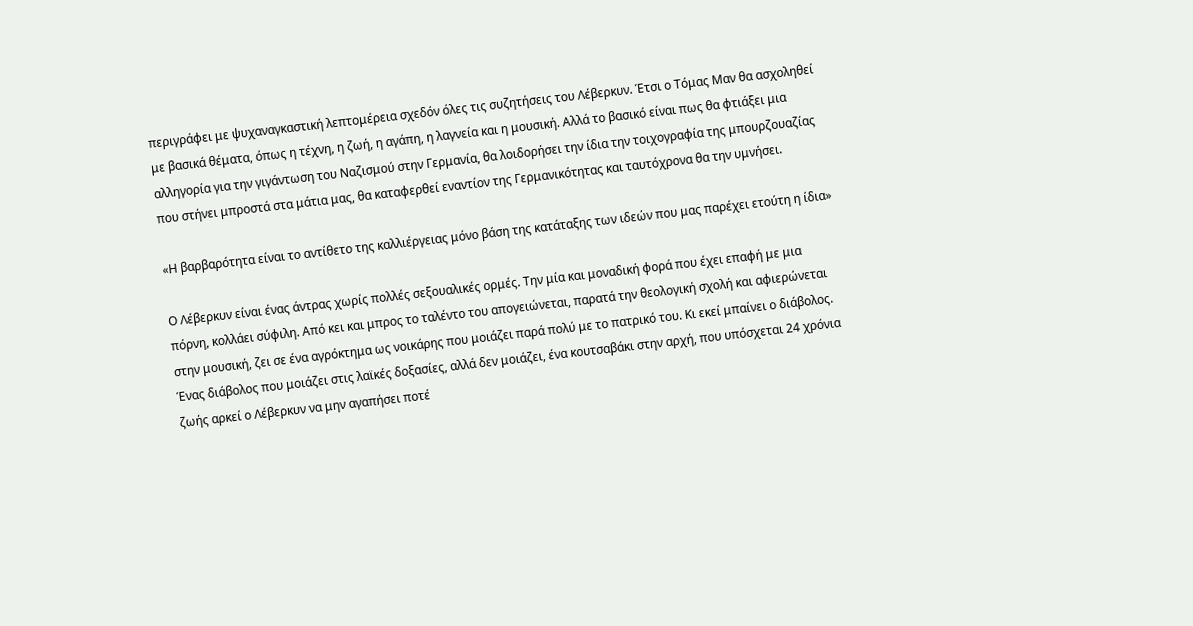περιγράφει με ψυχαναγκαστική λεπτομέρεια σχεδόν όλες τις συζητήσεις του Λέβερκυν. Έτσι ο Τόμας Μαν θα ασχοληθεί με βασικά θέματα, όπως η τέχνη, η ζωή, η αγάπη, η λαγνεία και η μουσική. Αλλά το βασικό είναι πως θα φτιάξει μια αλληγορία για την γιγάντωση του Ναζισμού στην Γερμανία, θα λοιδορήσει την ίδια την τοιχογραφία της μπουρζουαζίας που στήνει μπροστά στα μάτια μας, θα καταφερθεί εναντίον της Γερμανικότητας και ταυτόχρονα θα την υμνήσει.

«Η βαρβαρότητα είναι το αντίθετο της καλλιέργειας μόνο βάση της κατάταξης των ιδεών που μας παρέχει ετούτη η ίδια»

Ο Λέβερκυν είναι ένας άντρας χωρίς πολλές σεξουαλικές ορμές. Την μία και μοναδική φορά που έχει επαφή με μια πόρνη, κολλάει σύφιλη. Από κει και μπρος το ταλέντο του απογειώνεται, παρατά την θεολογική σχολή και αφιερώνεται στην μουσική, ζει σε ένα αγρόκτημα ως νοικάρης που μοιάζει παρά πολύ με το πατρικό του. Κι εκεί μπαίνει ο διάβολος. Ένας διάβολος που μοιάζει στις λαϊκές δοξασίες, αλλά δεν μοιάζει, ένα κουτσαβάκι στην αρχή, που υπόσχεται 24 χρόνια ζωής αρκεί ο Λέβερκυν να μην αγαπήσει ποτέ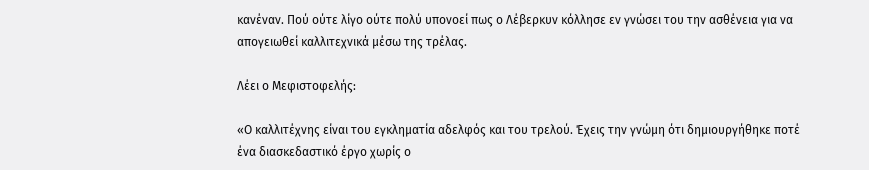κανέναν. Πού ούτε λίγο ούτε πολύ υπονοεί πως ο Λέβερκυν κόλλησε εν γνώσει του την ασθένεια για να απογειωθεί καλλιτεχνικά μέσω της τρέλας.

Λέει ο Μεφιστοφελής:

«Ο καλλιτέχνης είναι του εγκληματία αδελφός και του τρελού. Έχεις την γνώμη ότι δημιουργήθηκε ποτέ ένα διασκεδαστικό έργο χωρίς ο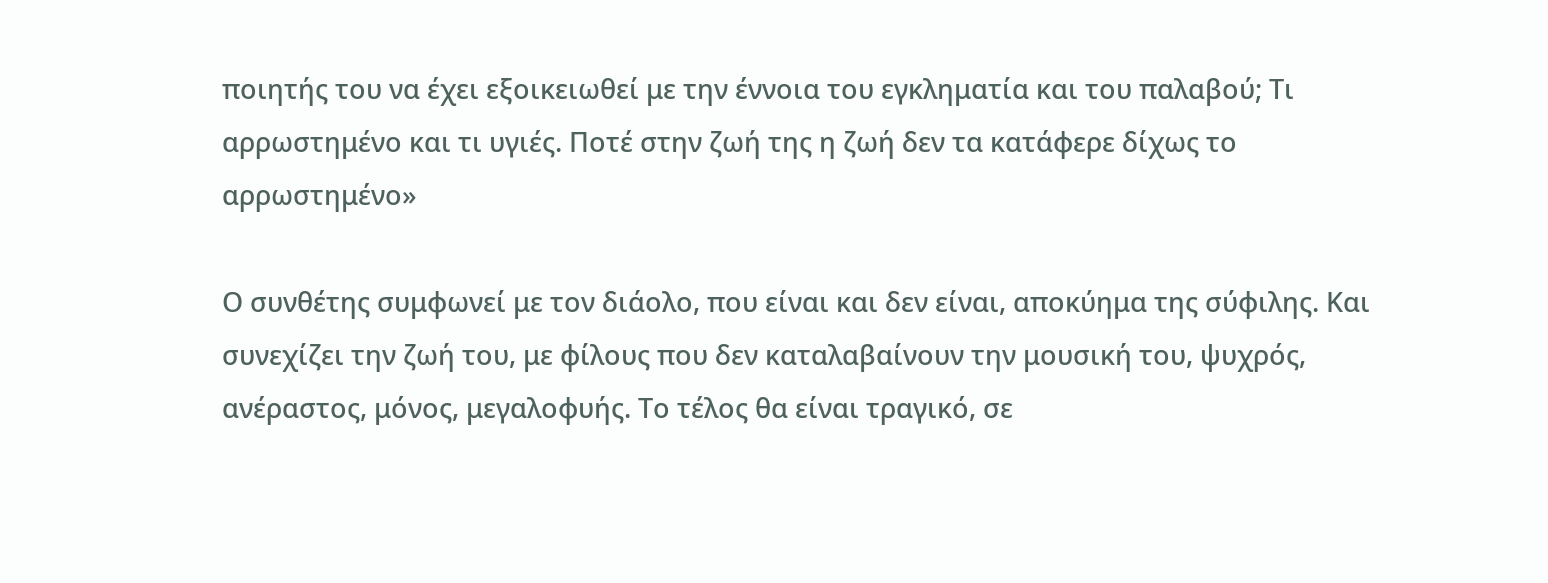ποιητής του να έχει εξοικειωθεί με την έννοια του εγκληματία και του παλαβού; Τι αρρωστημένο και τι υγιές. Ποτέ στην ζωή της η ζωή δεν τα κατάφερε δίχως το αρρωστημένο»

Ο συνθέτης συμφωνεί με τον διάολο, που είναι και δεν είναι, αποκύημα της σύφιλης. Και συνεχίζει την ζωή του, με φίλους που δεν καταλαβαίνουν την μουσική του, ψυχρός, ανέραστος, μόνος, μεγαλοφυής. Το τέλος θα είναι τραγικό, σε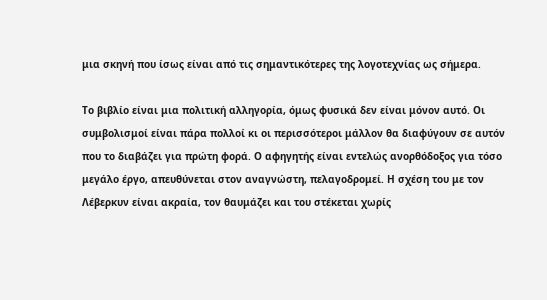μια σκηνή που ίσως είναι από τις σημαντικότερες της λογοτεχνίας ως σήμερα.

Το βιβλίο είναι μια πολιτική αλληγορία, όμως φυσικά δεν είναι μόνον αυτό. Οι συμβολισμοί είναι πάρα πολλοί κι οι περισσότεροι μάλλον θα διαφύγουν σε αυτόν που το διαβάζει για πρώτη φορά. Ο αφηγητής είναι εντελώς ανορθόδοξος για τόσο μεγάλο έργο, απευθύνεται στον αναγνώστη, πελαγοδρομεί. Η σχέση του με τον Λέβερκυν είναι ακραία, τον θαυμάζει και του στέκεται χωρίς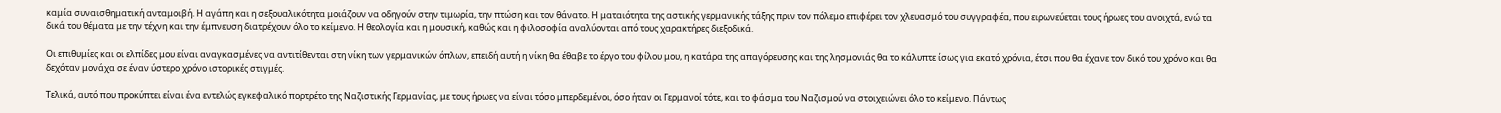καμία συναισθηματική ανταμοιβή. Η αγάπη και η σεξουαλικότητα μοιάζουν να οδηγούν στην τιμωρία, την πτώση και τον θάνατο. Η ματαιότητα της αστικής γερμανικής τάξης πριν τον πόλεμο επιφέρει τον χλευασμό του συγγραφέα, που ειρωνεύεται τους ήρωες του ανοιχτά, ενώ τα δικά του θέματα με την τέχνη και την έμπνευση διατρέχουν όλο το κείμενο. Η θεολογία και η μουσική, καθώς και η φιλοσοφία αναλύονται από τους χαρακτήρες διεξοδικά.

Οι επιθυμίες και οι ελπίδες μου είναι αναγκασμένες να αντιτίθενται στη νίκη των γερμανικών όπλων, επειδή αυτή η νίκη θα έθαβε το έργο του φίλου μου, η κατάρα της απαγόρευσης και της λησμονιάς θα το κάλυπτε ίσως για εκατό χρόνια, έτσι που θα έχανε τον δικό του χρόνο και θα δεχόταν μονάχα σε έναν ύστερο χρόνο ιστορικές στιγμές.

Τελικά, αυτό που προκύπτει είναι ένα εντελώς εγκεφαλικό πορτρέτο της Ναζιστικής Γερμανίας, με τους ήρωες να είναι τόσο μπερδεμένοι, όσο ήταν οι Γερμανοί τότε, και το φάσμα του Ναζισμού να στοιχειώνει όλο το κείμενο. Πάντως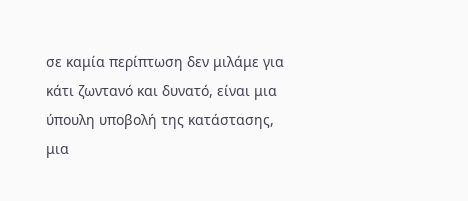σε καμία περίπτωση δεν μιλάμε για κάτι ζωντανό και δυνατό, είναι μια ύπουλη υποβολή της κατάστασης, μια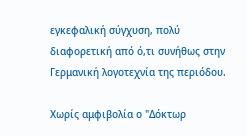εγκεφαλική σύγχυση, πολύ διαφορετική από ό,τι συνήθως στην Γερμανική λογοτεχνία της περιόδου.

Χωρίς αμφιβολία ο "Δόκτωρ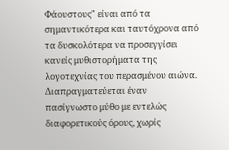Φάουστους" είναι από τα σημαντικότερα και ταυτόχρονα από τα δυσκολότερα να προσεγγίσει κανείς μυθιστορήματα της λογοτεχνίας του περασμένου αιώνα. Διαπραγματεύεται έναν πασίγνωστο μύθο με εντελώς διαφορετικούς όρους, χωρίς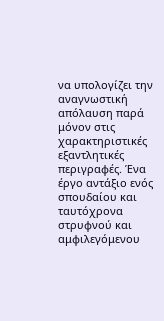να υπολογίζει την αναγνωστική απόλαυση παρά μόνον στις χαρακτηριστικές εξαντλητικές περιγραφές. Ένα έργο αντάξιο ενός σπουδαίου και ταυτόχρονα στρυφνού και αμφιλεγόμενου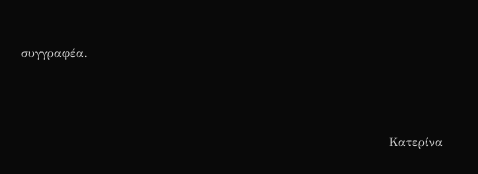συγγραφέα.



                                                                                            Κατερίνα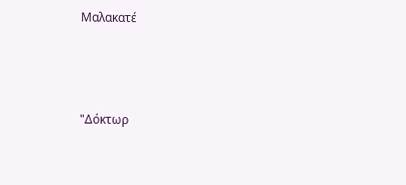Μαλακατέ



"Δόκτωρ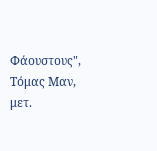Φάουστους", Τόμας Μαν, μετ.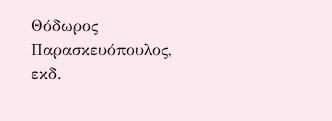Θόδωρος Παρασκευόπουλος, εκδ.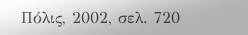Πόλις, 2002, σελ. 720